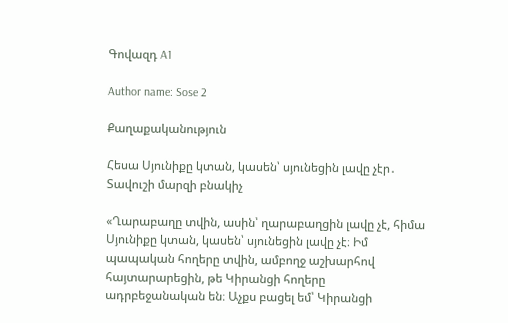Գովազդ A1

Author name: Sose 2

Քաղաքականություն

Հեսա Սյունիքը կտան, կասեն՝ սյունեցին լավը չէր․ Տավուշի մարզի բնակիչ

«Ղարաբաղը տվին, ասին՝ ղարաբաղցին լավը չէ, հիմա Սյունիքը կտան, կասեն՝ սյունեցին լավը չէ։ Իմ պապական հողերը տվին, ամբողջ աշխարհով հայտարարեցին, թե Կիրանցի հողերը ադրբեջանական են։ Աչքս բացել եմ՝ Կիրանցի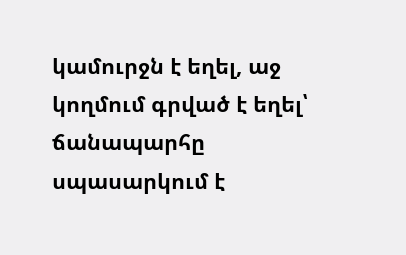կամուրջն է եղել, աջ կողմում գրված է եղել՝ ճանապարհը սպասարկում է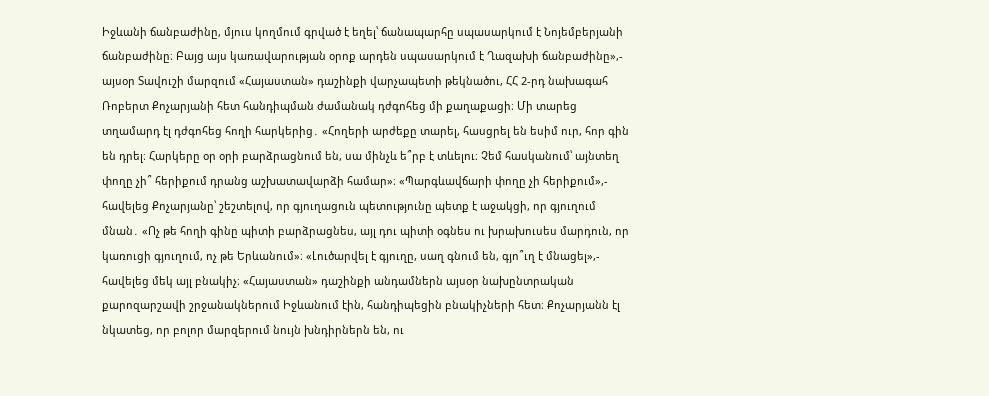Իջևանի ճանբաժինը, մյուս կողմում գրված է եղել՝ ճանապարհը սպասարկում է Նոյեմբերյանի ճանբաժինը։ Բայց այս կառավարության օրոք արդեն սպասարկում է Ղազախի ճանբաժինը»,- այսօր Տավուշի մարզում «Հայաստան» դաշինքի վարչապետի թեկնածու, ՀՀ 2-րդ նախագահ Ռոբերտ Քոչարյանի հետ հանդիպման ժամանակ դժգոհեց մի քաղաքացի։ Մի տարեց տղամարդ էլ դժգոհեց հողի հարկերից․ «Հողերի արժեքը տարել, հասցրել են եսիմ ուր, հոր գին են դրել։ Հարկերը օր օրի բարձրացնում են, սա մինչև ե՞րբ է տևելու։ Չեմ հասկանում՝ այնտեղ փողը չի՞ հերիքում դրանց աշխատավարձի համար»։ «Պարգևավճարի փողը չի հերիքում»,- հավելեց Քոչարյանը՝ շեշտելով, որ գյուղացուն պետությունը պետք է աջակցի, որ գյուղում մնան․ «Ոչ թե հողի գինը պիտի բարձրացնես, այլ դու պիտի օգնես ու խրախուսես մարդուն, որ կառուցի գյուղում, ոչ թե Երևանում»։ «Լուծարվել է գյուղը, սաղ գնում են, գյո՞ւղ է մնացել»,- հավելեց մեկ այլ բնակիչ։ «Հայաստան» դաշինքի անդամներն այսօր նախընտրական քարոզարշավի շրջանակներում Իջևանում էին, հանդիպեցին բնակիչների հետ։ Քոչարյանն էլ նկատեց, որ բոլոր մարզերում նույն խնդիրներն են, ու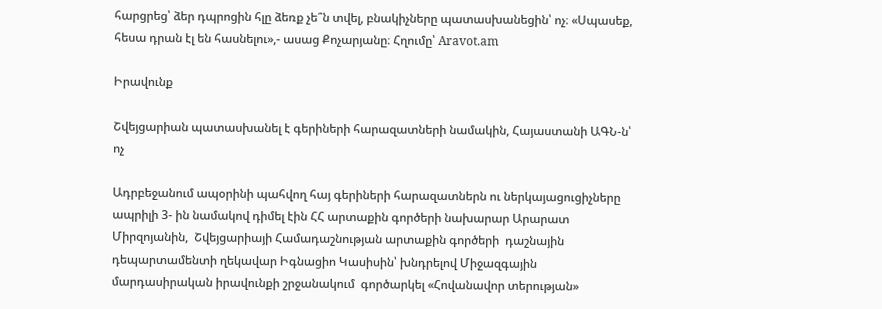հարցրեց՝ ձեր դպրոցին հլը ձեռք չե՞ն տվել, բնակիչները պատասխանեցին՝ ոչ։ «Սպասեք, հեսա դրան էլ են հասնելու»,- ասաց Քոչարյանը։ Հղումը՝ Aravot.am

Իրավունք

Շվեյցարիան պատասխանել է գերիների հարազատների նամակին, Հայաստանի ԱԳՆ-ն՝ ոչ

Ադրբեջանում ապօրինի պահվող հայ գերիների հարազատներն ու ներկայացուցիչները ապրիլի 3- ին նամակով դիմել էին ՀՀ արտաքին գործերի նախարար Արարատ Միրզոյանին,  Շվեյցարիայի Համադաշնության արտաքին գործերի  դաշնային դեպարտամենտի ղեկավար Իգնացիո Կասիսին՝ խնդրելով Միջազգային մարդասիրական իրավունքի շրջանակում  գործարկել «Հովանավոր տերության»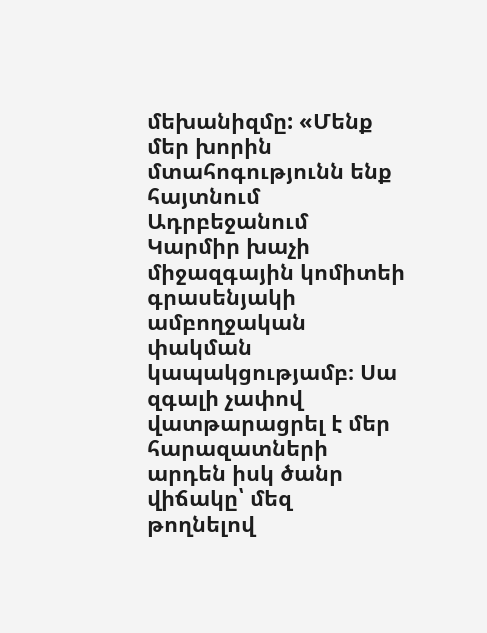մեխանիզմը: «Մենք մեր խորին մտահոգությունն ենք հայտնում Ադրբեջանում Կարմիր խաչի միջազգային կոմիտեի գրասենյակի ամբողջական փակման կապակցությամբ։ Սա զգալի չափով վատթարացրել է մեր հարազատների արդեն իսկ ծանր վիճակը՝ մեզ թողնելով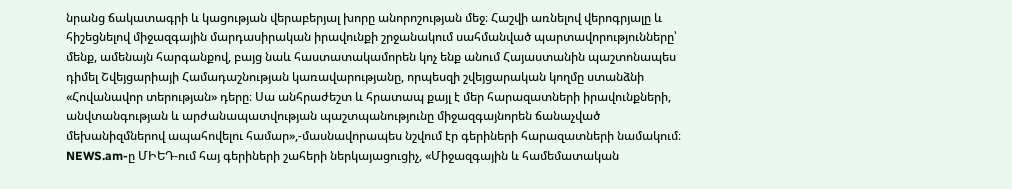նրանց ճակատագրի և կացության վերաբերյալ խորը անորոշության մեջ։ Հաշվի առնելով վերոգրյալը և հիշեցնելով միջազգային մարդասիրական իրավունքի շրջանակում սահմանված պարտավորությունները՝ մենք, ամենայն հարգանքով, բայց նաև հաստատակամորեն կոչ ենք անում Հայաստանին պաշտոնապես դիմել Շվեյցարիայի Համադաշնության կառավարությանը, որպեսզի շվեյցարական կողմը ստանձնի «Հովանավոր տերության» դերը։ Սա անհրաժեշտ և հրատապ քայլ է մեր հարազատների իրավունքների, անվտանգության և արժանապատվության պաշտպանությունը միջազգայնորեն ճանաչված մեխանիզմներով ապահովելու համար»,-մասնավորապես նշվում էր գերիների հարազատների նամակում։ NEWS.am-ը ՄԻԵԴ-ում հայ գերիների շահերի ներկայացուցիչ, «Միջազգային և համեմատական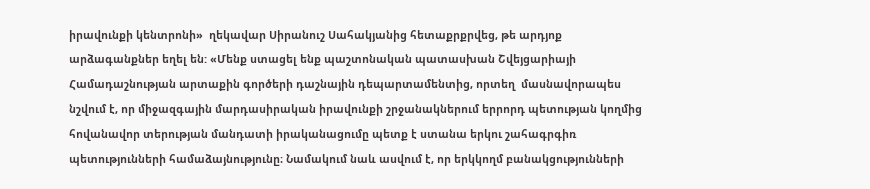իրավունքի կենտրոնի»  ղեկավար Սիրանուշ Սահակյանից հետաքրքրվեց, թե արդյոք արձագանքներ եղել են: «Մենք ստացել ենք պաշտոնական պատասխան Շվեյցարիայի Համադաշնության արտաքին գործերի դաշնային դեպարտամենտից, որտեղ  մասնավորապես նշվում է, որ միջազգային մարդասիրական իրավունքի շրջանակներում երրորդ պետության կողմից հովանավոր տերության մանդատի իրականացումը պետք է ստանա երկու շահագրգիռ պետությունների համաձայնությունը։ Նամակում նաև ասվում է, որ երկկողմ բանակցությունների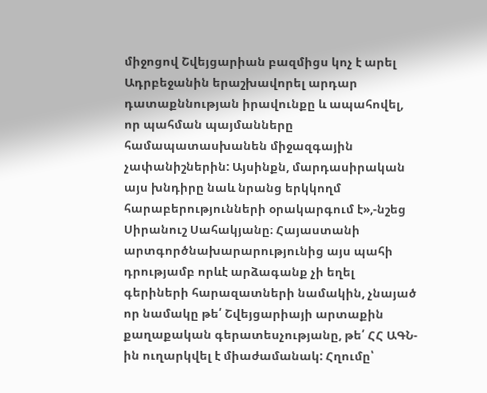միջոցով Շվեյցարիան բազմիցս կոչ է արել Ադրբեջանին երաշխավորել արդար դատաքննության իրավունքը և ապահովել, որ պահման պայմանները համապատասխանեն միջազգային չափանիշներին: Այսինքն, մարդասիրական այս խնդիրը նաև նրանց երկկողմ հարաբերությունների օրակարգում է»,-նշեց Սիրանուշ Սահակյանը։ Հայաստանի արտգործնախարարությունից այս պահի դրությամբ որևէ արձագանք չի եղել գերիների հարազատների նամակին, չնայած որ նամակը թե՛ Շվեյցարիայի արտաքին քաղաքական գերատեսչությանը, թե՛ ՀՀ ԱԳՆ-ին ուղարկվել է միաժամանակ: Հղումը՝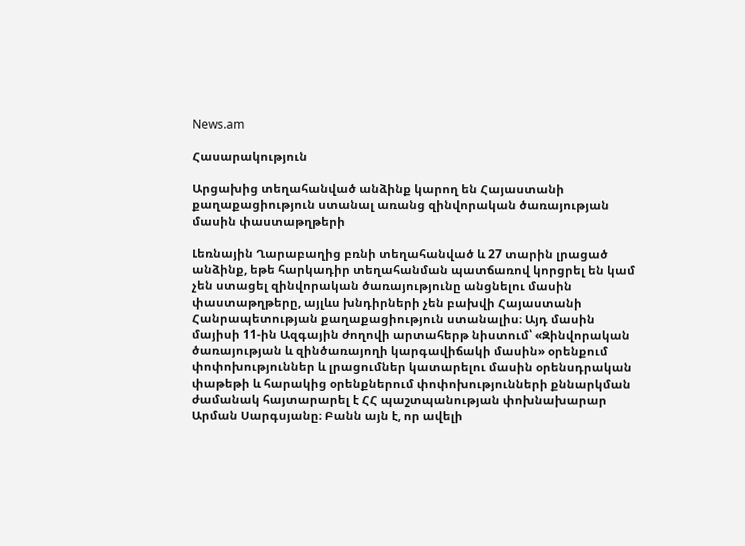News.am

Հասարակություն

Արցախից տեղահանված անձինք կարող են Հայաստանի քաղաքացիություն ստանալ առանց զինվորական ծառայության մասին փաստաթղթերի

Լեռնային Ղարաբաղից բռնի տեղահանված և 27 տարին լրացած անձինք, եթե հարկադիր տեղահանման պատճառով կորցրել են կամ չեն ստացել զինվորական ծառայությունը անցնելու մասին փաստաթղթերը, այլևս խնդիրների չեն բախվի Հայաստանի Հանրապետության քաղաքացիություն ստանալիս։ Այդ մասին մայիսի 11-ին Ազգային ժողովի արտահերթ նիստում՝ «Զինվորական ծառայության և զինծառայողի կարգավիճակի մասին» օրենքում փոփոխություններ և լրացումներ կատարելու մասին օրենսդրական փաթեթի և հարակից օրենքներում փոփոխությունների քննարկման ժամանակ հայտարարել է ՀՀ պաշտպանության փոխնախարար Արման Սարգսյանը։ Բանն այն է, որ ավելի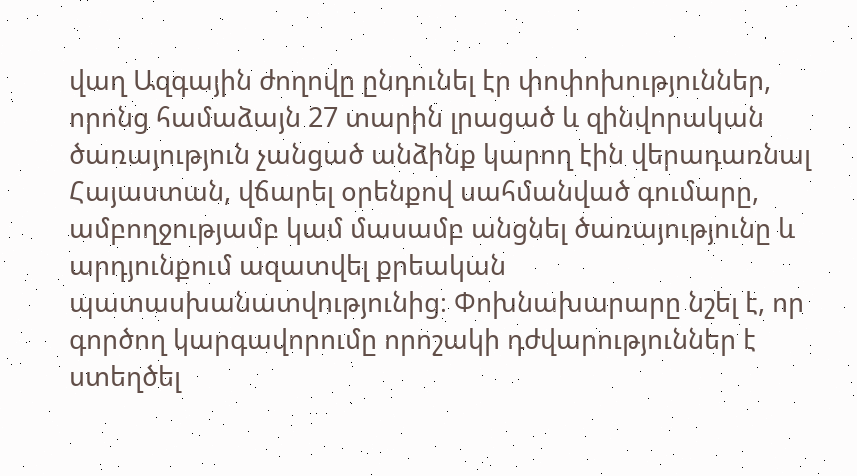վաղ Ազգային ժողովը ընդունել էր փոփոխություններ, որոնց համաձայն 27 տարին լրացած և զինվորական ծառայություն չանցած անձինք կարող էին վերադառնալ Հայաստան, վճարել օրենքով սահմանված գումարը, ամբողջությամբ կամ մասամբ անցնել ծառայությունը և արդյունքում ազատվել քրեական պատասխանատվությունից։ Փոխնախարարը նշել է, որ գործող կարգավորումը որոշակի դժվարություններ է ստեղծել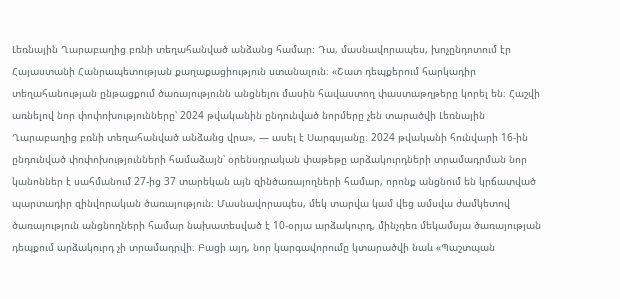Լեռնային Ղարաբաղից բռնի տեղահանված անձանց համար։ Դա, մասնավորապես, խոչընդոտում էր Հայաստանի Հանրապետության քաղաքացիություն ստանալուն։ «Շատ դեպքերում հարկադիր տեղահանության ընթացքում ծառայությունն անցնելու մասին հավաստող փաստաթղթերը կորել են։ Հաշվի առնելով նոր փոփոխությունները՝ 2024 թվականին ընդունված նորմերը չեն տարածվի Լեռնային Ղարաբաղից բռնի տեղահանված անձանց վրա», — ասել է Սարգսյանը։ 2024 թվականի հունվարի 16-ին ընդունված փոփոխությունների համաձայն՝ օրենսդրական փաթեթը արձակուրդների տրամադրման նոր կանոններ է սահմանում 27-ից 37 տարեկան այն զինծառայողների համար, որոնք անցնում են կրճատված պարտադիր զինվորական ծառայություն։ Մասնավորապես, մեկ տարվա կամ վեց ամսվա ժամկետով ծառայություն անցնողների համար նախատեսված է 10-օրյա արձակուրդ, մինչդեռ մեկամսյա ծառայության դեպքում արձակուրդ չի տրամադրվի։ Բացի այդ, նոր կարգավորումը կտարածվի նաև «Պաշտպան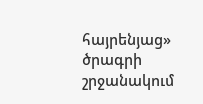հայրենյաց» ծրագրի շրջանակում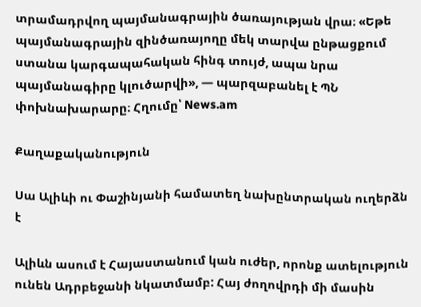տրամադրվող պայմանագրային ծառայության վրա։ «Եթե պայմանագրային զինծառայողը մեկ տարվա ընթացքում ստանա կարգապահական հինգ տույժ, ապա նրա պայմանագիրը կլուծարվի», — պարզաբանել է ՊՆ փոխնախարարը։ Հղումը՝ News.am

Քաղաքականություն

Սա Ալիևի ու Փաշինյանի համատեղ նախընտրական ուղերձն է

Ալիևն ասում է Հայաստանում կան ուժեր, որոնք ատելություն ունեն Ադրբեջանի նկատմամբ: Հայ ժողովրդի մի մասին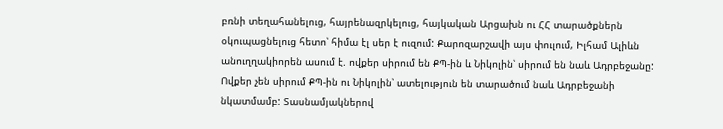բռնի տեղահանելուց, հայրենազրկելուց, հայկական Արցախն ու ՀՀ տարածքներն օկուպացնելուց հետո՝ հիմա էլ սեր է ուզում: Քարոզարշավի այս փուլում, Իլհամ Ալիևն անուղղակիորեն ասում է. ովքեր սիրում են ՔՊ-ին և Նիկոլին՝ սիրում են նաև Ադրբեջանը: Ովքեր չեն սիրում ՔՊ-ին ու Նիկոլին՝ ատելություն են տարածում նաև Ադրբեջանի նկատմամբ: Տասնամյակներով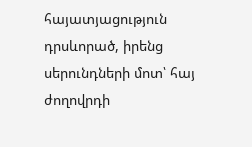հայատյացություն դրսևորած, իրենց սերունդների մոտ՝ հայ ժողովրդի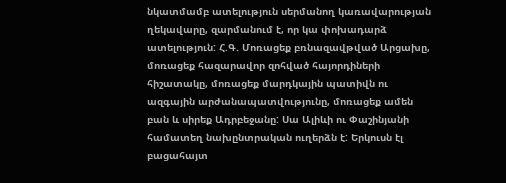նկատմամբ ատելություն սերմանող կառավարության ղեկավարը, զարմանում է, որ կա փոխադարձ ատելություն: Հ.Գ. Մոռացեք բռնազավթված Արցախը, մոռացեք հազարավոր զոհված հայորդիների հիշատակը, մոռացեք մարդկային պատիվն ու ազգային արժանապատվությունը, մոռացեք ամեն բան և սիրեք Ադրբեջանը: Սա Ալիևի ու Փաշինյանի համատեղ նախընտրական ուղերձն է: Երկուսն էլ բացահայտ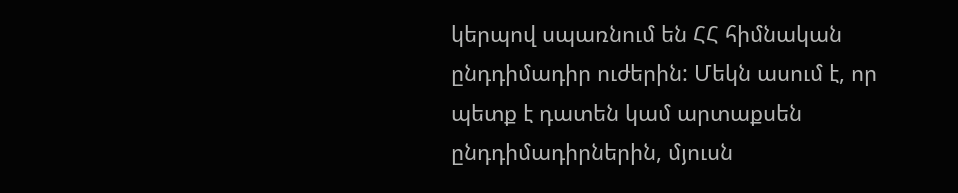կերպով սպառնում են ՀՀ հիմնական ընդդիմադիր ուժերին: Մեկն ասում է, որ պետք է դատեն կամ արտաքսեն ընդդիմադիրներին, մյուսն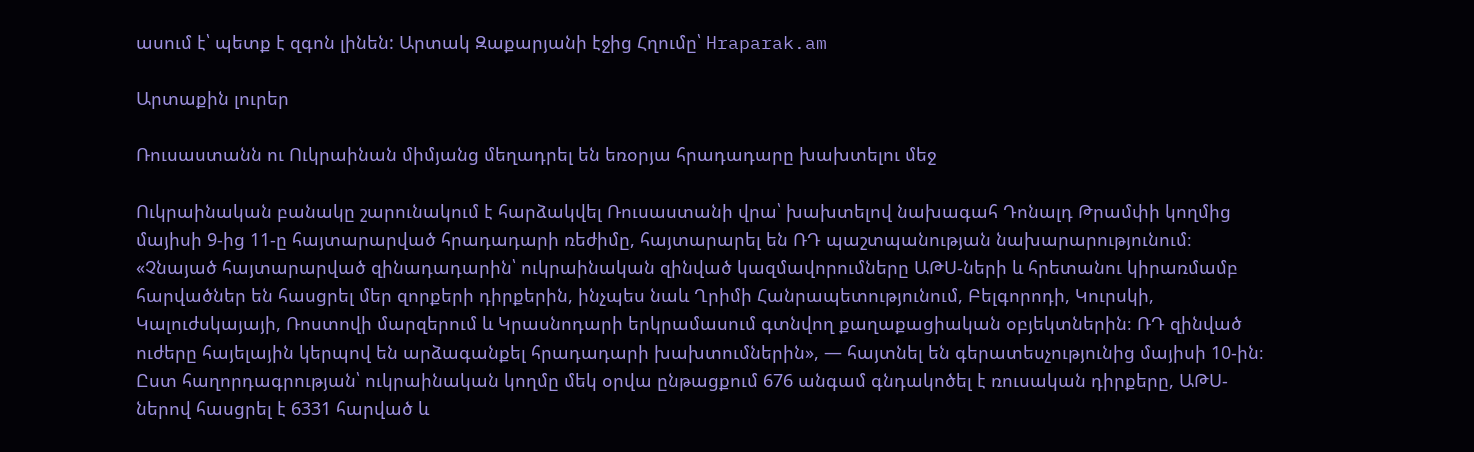ասում է՝ պետք է զգոն լինեն: Արտակ Զաքարյանի էջից Հղումը՝ Hraparak.am

Արտաքին լուրեր

Ռուսաստանն ու Ուկրաինան միմյանց մեղադրել են եռօրյա հրադադարը խախտելու մեջ

Ուկրաինական բանակը շարունակում է հարձակվել Ռուսաստանի վրա՝ խախտելով նախագահ Դոնալդ Թրամփի կողմից մայիսի 9-ից 11-ը հայտարարված հրադադարի ռեժիմը, հայտարարել են ՌԴ պաշտպանության նախարարությունում։ «Չնայած հայտարարված զինադադարին՝ ուկրաինական զինված կազմավորումները ԱԹՍ-ների և հրետանու կիրառմամբ հարվածներ են հասցրել մեր զորքերի դիրքերին, ինչպես նաև Ղրիմի Հանրապետությունում, Բելգորոդի, Կուրսկի, Կալուժսկայայի, Ռոստովի մարզերում և Կրասնոդարի երկրամասում գտնվող քաղաքացիական օբյեկտներին։ ՌԴ զինված ուժերը հայելային կերպով են արձագանքել հրադադարի խախտումներին», — հայտնել են գերատեսչությունից մայիսի 10-ին։ Ըստ հաղորդագրության՝ ուկրաինական կողմը մեկ օրվա ընթացքում 676 անգամ գնդակոծել է ռուսական դիրքերը, ԱԹՍ-ներով հասցրել է 6331 հարված և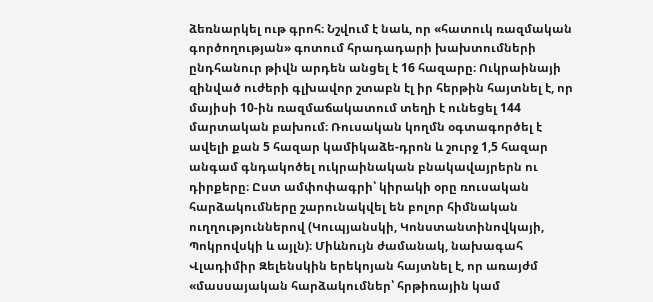ձեռնարկել ութ գրոհ։ Նշվում է նաև, որ «հատուկ ռազմական գործողության» գոտում հրադադարի խախտումների ընդհանուր թիվն արդեն անցել է 16 հազարը։ Ուկրաինայի զինված ուժերի գլխավոր շտաբն էլ իր հերթին հայտնել է, որ մայիսի 10-ին ռազմաճակատում տեղի է ունեցել 144 մարտական բախում։ Ռուսական կողմն օգտագործել է ավելի քան 5 հազար կամիկաձե-դրոն և շուրջ 1,5 հազար անգամ գնդակոծել ուկրաինական բնակավայրերն ու դիրքերը։ Ըստ ամփոփագրի՝ կիրակի օրը ռուսական հարձակումները շարունակվել են բոլոր հիմնական ուղղություններով (Կուպյանսկի, Կոնստանտինովկայի, Պոկրովսկի և այլն)։ Միևնույն ժամանակ, նախագահ Վլադիմիր Զելենսկին երեկոյան հայտնել է, որ առայժմ «մասսայական հարձակումներ՝ հրթիռային կամ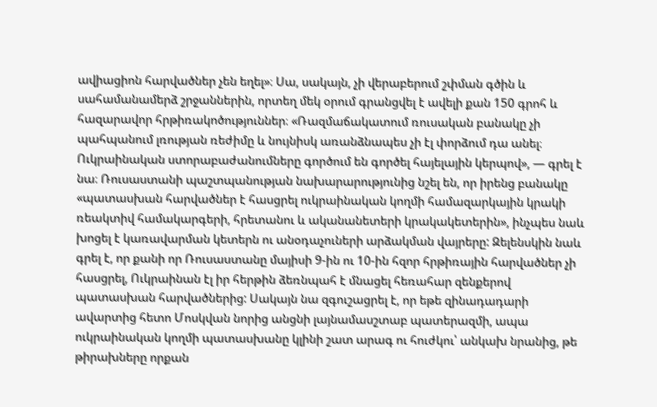ավիացիոն հարվածներ չեն եղել»։ Սա, սակայն, չի վերաբերում շփման գծին և սահամանամերձ շրջաններին, որտեղ մեկ օրում գրանցվել է ավելի քան 150 գրոհ և հազարավոր հրթիռակոծություններ։ «Ռազմաճակատում ռուսական բանակը չի պահպանում լռության ռեժիմը և նույնիսկ առանձնապես չի էլ փորձում դա անել։ Ուկրաինական ստորաբաժանումները գործում են գործել հայելային կերպով», — գրել է նա։ Ռուսաստանի պաշտպանության նախարարությունից նշել են, որ իրենց բանակը «պատասխան հարվածներ է հասցրել ուկրաինական կողմի համազարկային կրակի ռեակտիվ համակարգերի, հրետանու և ականանետերի կրակակետերին», ինչպես նաև խոցել է կառավարման կետերն ու անօդաչուների արձակման վայրերը: Զելենսկին նաև գրել է, որ քանի որ Ռուսաստանը մայիսի 9-ին ու 10-ին հզոր հրթիռային հարվածներ չի հասցրել, Ուկրաինան էլ իր հերթին ձեռնպահ է մնացել հեռահար զենքերով պատասխան հարվածներից: Սակայն նա զգուշացրել է, որ եթե զինադադարի ավարտից հետո Մոսկվան նորից անցնի լայնամասշտաբ պատերազմի, ապա ուկրաինական կողմի պատասխանը կլինի շատ արագ ու հուժկու՝ անկախ նրանից, թե թիրախները որքան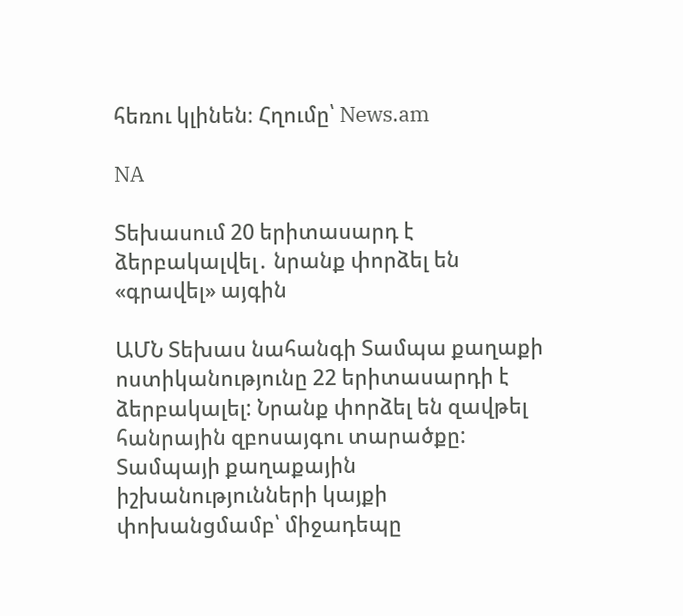հեռու կլինեն։ Հղումը՝ News.am

NA

Տեխասում 20 երիտասարդ է ձերբակալվել․ նրանք փորձել են «գրավել» այգին

ԱՄՆ Տեխաս նահանգի Տամպա քաղաքի ոստիկանությունը 22 երիտասարդի է ձերբակալել: Նրանք փորձել են զավթել հանրային զբոսայգու տարածքը: Տամպայի քաղաքային իշխանությունների կայքի փոխանցմամբ՝ միջադեպը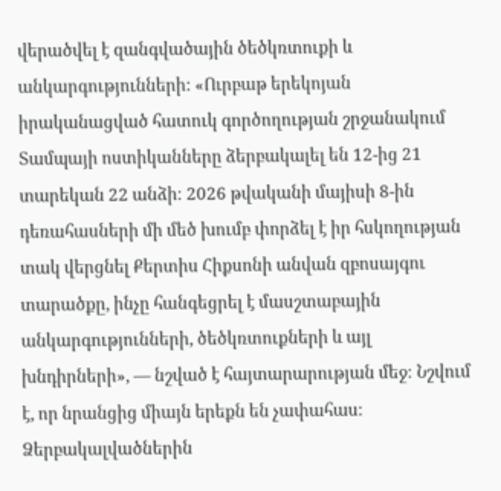վերածվել է զանգվածային ծեծկռտուքի և անկարգությունների: «Ուրբաթ երեկոյան իրականացված հատուկ գործողության շրջանակում Տամպայի ոստիկանները ձերբակալել են 12-ից 21 տարեկան 22 անձի։ 2026 թվականի մայիսի 8-ին դեռահասների մի մեծ խումբ փորձել է իր հսկողության տակ վերցնել Քերտիս Հիքսոնի անվան զբոսայգու տարածքը, ինչը հանգեցրել է մասշտաբային անկարգությունների, ծեծկռտուքների և այլ խնդիրների», — նշված է հայտարարության մեջ։ Նշվում է, որ նրանցից միայն երեքն են չափահաս։ Ձերբակալվածներին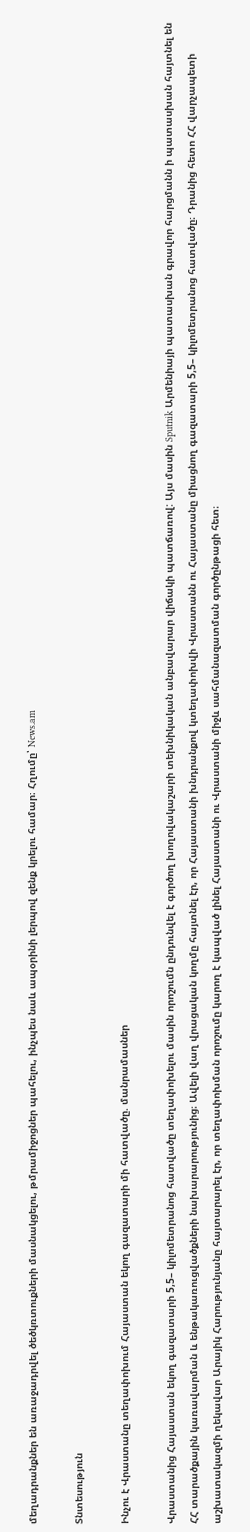մեղադրանքներ են առաջադրվել ծեծկռտուքների մասնակցելու, թմրամիջոցներ պահելու, ինչպես նաև ապօրինի լերպով զենք կրելու համար։ Հղումը՝ News.am

Տնտեսություն

Ինչու է Վրաստանը տեղափոխում Հայաստան եկող գազատարի մի հատվածը. մանրամասներ

Վրաստանից Հայաստան եկող գազատարի 5,5– կիլոմետրանոց հատվածը տեղափոխելու մասին որոշումն ընդունվել է գործող խողովակաշարի տեխնիկական անբավարար վիճակի պատճառով: Այս մասին Sputnik Արմենիայի պատասխան գրավոր հարցմանն ի պատասխան հայտնել են ՀՀ տարածքային կառավարման և ենթակառուցվածքների նախարարությունից։ Ավելի վաղ վրացական կողմը հայտնել էր, որ Հայաստանի խնդրանքով կտեղափոխվի Վրաստանն ու Հայաստանը միացնող գազատարի 5,5– կիլոմետրանոց հատվածը։ Դրանից հետո ՀՀ վարչապետի աշխատակազմի ղեկավար Արայիկ Հարությունյանը հայտարարել էր, որ տեղափոխման որոշումը կարող է կապված լինել Հայաստանի ու Վրաստանի միջև սահմանազատման գործընթացի հետ։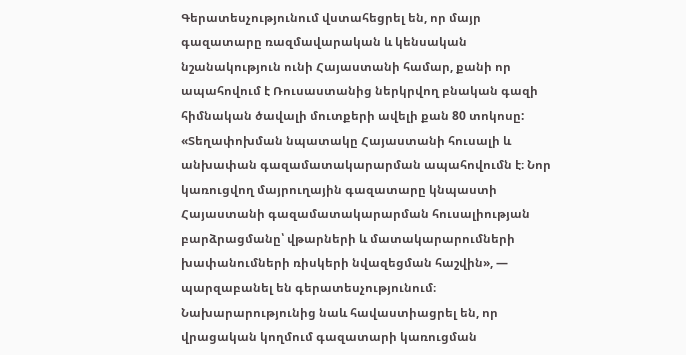Գերատեսչությունում վստահեցրել են, որ մայր գազատարը ռազմավարական և կենսական նշանակություն ունի Հայաստանի համար, քանի որ ապահովում է Ռուսաստանից ներկրվող բնական գազի հիմնական ծավալի մուտքերի ավելի քան 80 տոկոսը: «Տեղափոխման նպատակը Հայաստանի հուսալի և անխափան գազամատակարարման ապահովումն է։ Նոր կառուցվող մայրուղային գազատարը կնպաստի Հայաստանի գազամատակարարման հուսալիության բարձրացմանը՝ վթարների և մատակարարումների խափանումների ռիսկերի նվազեցման հաշվին», — պարզաբանել են գերատեսչությունում։ Նախարարությունից նաև հավաստիացրել են, որ վրացական կողմում գազատարի կառուցման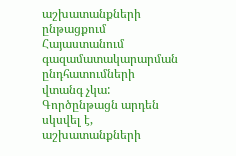աշխատանքների ընթացքում Հայաստանում գազամատակարարման ընդհատումների վտանգ չկա: Գործընթացն արդեն սկսվել է, աշխատանքների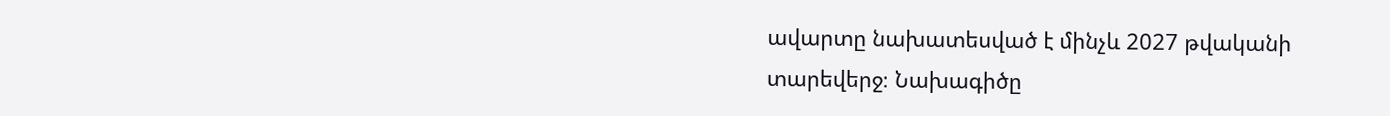ավարտը նախատեսված է մինչև 2027 թվականի տարեվերջ։ Նախագիծը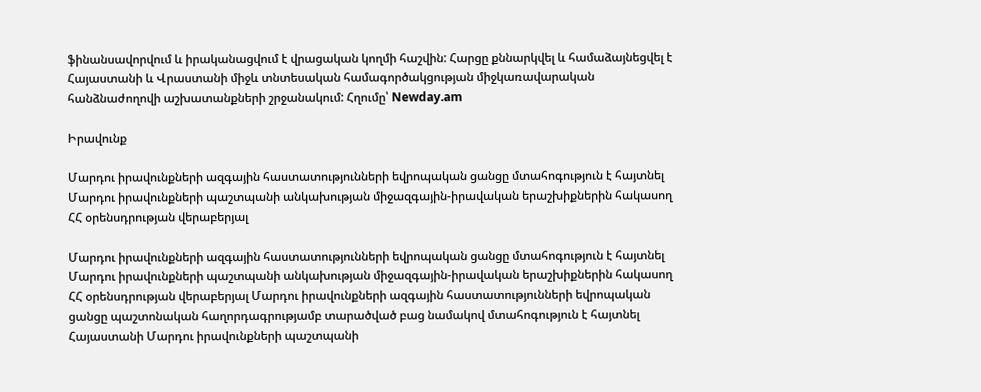ֆինանսավորվում և իրականացվում է վրացական կողմի հաշվին: Հարցը քննարկվել և համաձայնեցվել է Հայաստանի և Վրաստանի միջև տնտեսական համագործակցության միջկառավարական հանձնաժողովի աշխատանքների շրջանակում: Հղումը՝ Newday.am

Իրավունք

Մարդու իրավունքների ազգային հաստատությունների եվրոպական ցանցը մտահոգություն է հայտնել Մարդու իրավունքների պաշտպանի անկախության միջազգային-իրավական երաշխիքներին հակասող ՀՀ օրենսդրության վերաբերյալ

Մարդու իրավունքների ազգային հաստատությունների եվրոպական ցանցը մտահոգություն է հայտնել Մարդու իրավունքների պաշտպանի անկախության միջազգային-իրավական երաշխիքներին հակասող ՀՀ օրենսդրության վերաբերյալ Մարդու իրավունքների ազգային հաստատությունների եվրոպական ցանցը պաշտոնական հաղորդագրությամբ տարածված բաց նամակով մտահոգություն է հայտնել Հայաստանի Մարդու իրավունքների պաշտպանի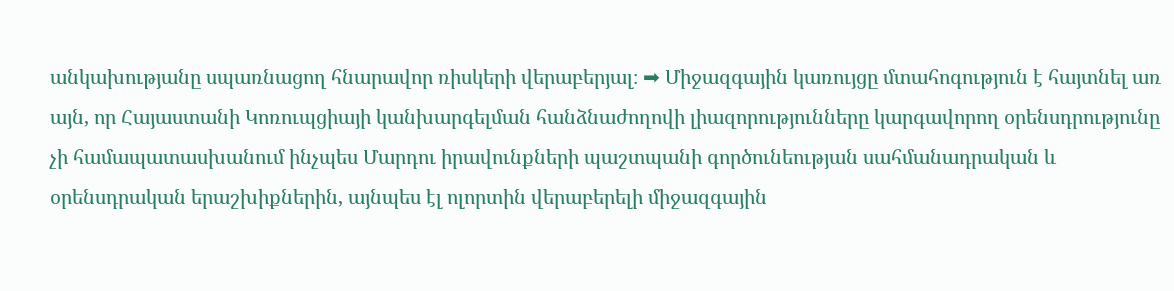անկախությանը սպառնացող հնարավոր ռիսկերի վերաբերյալ։ ➡ Միջազգային կառույցը մտահոգություն է հայտնել առ այն, որ Հայաստանի Կոռուպցիայի կանխարգելման հանձնաժողովի լիազորությունները կարգավորող օրենսդրությունը չի համապատասխանում ինչպես Մարդու իրավունքների պաշտպանի գործունեության սահմանադրական և օրենսդրական երաշխիքներին, այնպես էլ ոլորտին վերաբերելի միջազգային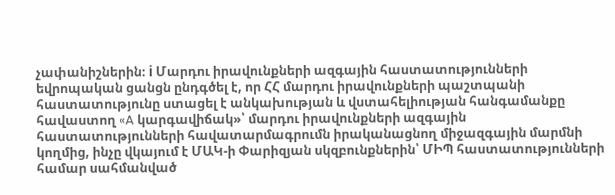չափանիշներին։ ℹ Մարդու իրավունքների ազգային հաստատությունների եվրոպական ցանցն ընդգծել է, որ ՀՀ մարդու իրավունքների պաշտպանի հաստատությունը ստացել է անկախության և վստահելիության հանգամանքը հավաստող «A կարգավիճակ»՝ մարդու իրավունքների ազգային հաստատությունների հավատարմագրումն իրականացնող միջազգային մարմնի կողմից, ինչը վկայում է ՄԱԿ-ի Փարիզյան սկզբունքներին՝ ՄԻՊ հաստատությունների համար սահմանված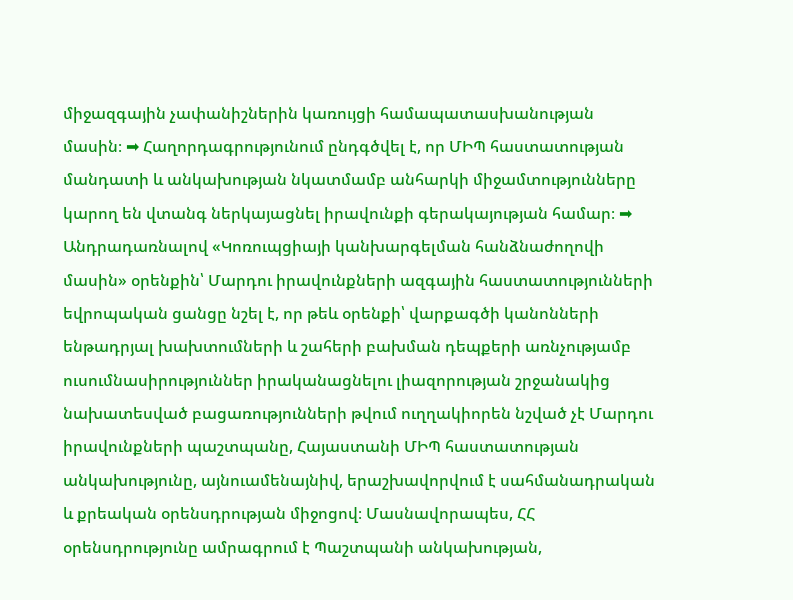միջազգային չափանիշներին կառույցի համապատասխանության մասին։ ➡ Հաղորդագրությունում ընդգծվել է, որ ՄԻՊ հաստատության մանդատի և անկախության նկատմամբ անհարկի միջամտությունները կարող են վտանգ ներկայացնել իրավունքի գերակայության համար։ ➡ Անդրադառնալով «Կոռուպցիայի կանխարգելման հանձնաժողովի մասին» օրենքին՝ Մարդու իրավունքների ազգային հաստատությունների եվրոպական ցանցը նշել է, որ թեև օրենքի՝ վարքագծի կանոնների ենթադրյալ խախտումների և շահերի բախման դեպքերի առնչությամբ ուսումնասիրություններ իրականացնելու լիազորության շրջանակից նախատեսված բացառությունների թվում ուղղակիորեն նշված չէ Մարդու իրավունքների պաշտպանը, Հայաստանի ՄԻՊ հաստատության անկախությունը, այնուամենայնիվ, երաշխավորվում է սահմանադրական և քրեական օրենսդրության միջոցով։ Մասնավորապես, ՀՀ օրենսդրությունը ամրագրում է Պաշտպանի անկախության,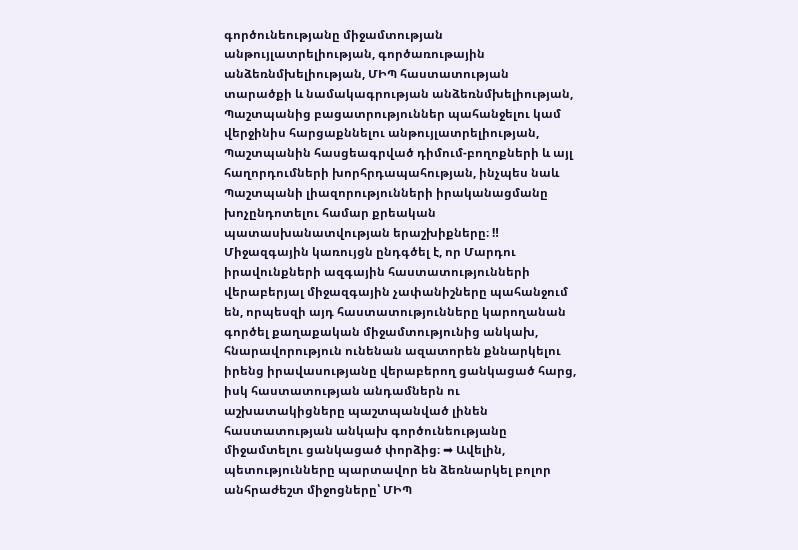գործունեությանը միջամտության անթույլատրելիության, գործառութային անձեռնմխելիության, ՄԻՊ հաստատության տարածքի և նամակագրության անձեռնմխելիության, Պաշտպանից բացատրություններ պահանջելու կամ վերջինիս հարցաքննելու անթույլատրելիության, Պաշտպանին հասցեագրված դիմում-բողոքների և այլ հաղորդումների խորհրդապահության, ինչպես նաև Պաշտպանի լիազորությունների իրականացմանը խոչընդոտելու համար քրեական պատասխանատվության երաշխիքները։ ‼ Միջազգային կառույցն ընդգծել է, որ Մարդու իրավունքների ազգային հաստատությունների վերաբերյալ միջազգային չափանիշները պահանջում են, որպեսզի այդ հաստատությունները կարողանան գործել քաղաքական միջամտությունից անկախ, հնարավորություն ունենան ազատորեն քննարկելու իրենց իրավասությանը վերաբերող ցանկացած հարց, իսկ հաստատության անդամներն ու աշխատակիցները պաշտպանված լինեն հաստատության անկախ գործունեությանը միջամտելու ցանկացած փորձից։ ➡ Ավելին, պետությունները պարտավոր են ձեռնարկել բոլոր անհրաժեշտ միջոցները՝ ՄԻՊ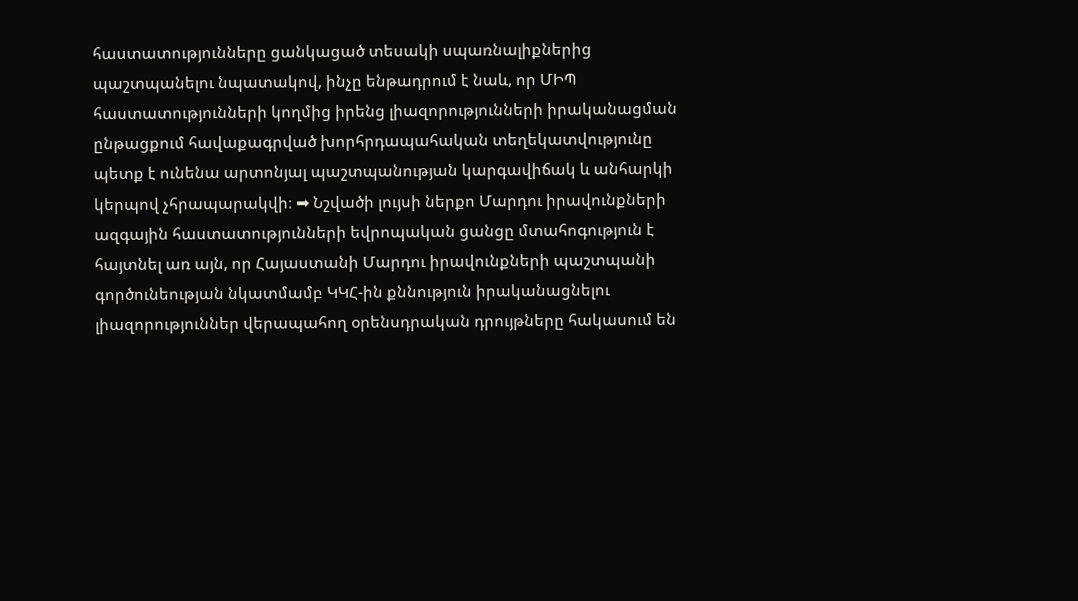հաստատությունները ցանկացած տեսակի սպառնալիքներից պաշտպանելու նպատակով, ինչը ենթադրում է նաև, որ ՄԻՊ հաստատությունների կողմից իրենց լիազորությունների իրականացման ընթացքում հավաքագրված խորհրդապահական տեղեկատվությունը պետք է ունենա արտոնյալ պաշտպանության կարգավիճակ և անհարկի կերպով չհրապարակվի։ ➡ Նշվածի լույսի ներքո Մարդու իրավունքների ազգային հաստատությունների եվրոպական ցանցը մտահոգություն է հայտնել առ այն, որ Հայաստանի Մարդու իրավունքների պաշտպանի գործունեության նկատմամբ ԿԿՀ-ին քննություն իրականացնելու լիազորություններ վերապահող օրենսդրական դրույթները հակասում են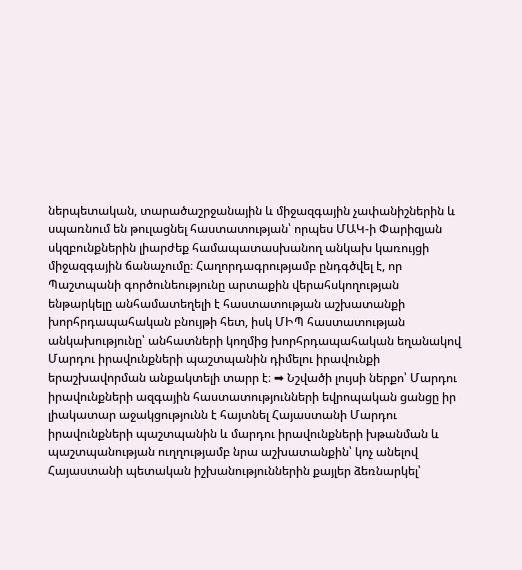ներպետական, տարածաշրջանային և միջազգային չափանիշներին և սպառնում են թուլացնել հաստատության՝ որպես ՄԱԿ-ի Փարիզյան սկզբունքներին լիարժեք համապատասխանող անկախ կառույցի միջազգային ճանաչումը։ Հաղորդագրությամբ ընդգծվել է, որ Պաշտպանի գործունեությունը արտաքին վերահսկողության ենթարկելը անհամատեղելի է հաստատության աշխատանքի խորհրդապահական բնույթի հետ, իսկ ՄԻՊ հաստատության անկախությունը՝ անհատների կողմից խորհրդապահական եղանակով Մարդու իրավունքների պաշտպանին դիմելու իրավունքի երաշխավորման անքակտելի տարր է։ ➡ Նշվածի լույսի ներքո՝ Մարդու իրավունքների ազգային հաստատությունների եվրոպական ցանցը իր լիակատար աջակցությունն է հայտնել Հայաստանի Մարդու իրավունքների պաշտպանին և մարդու իրավունքների խթանման և պաշտպանության ուղղությամբ նրա աշխատանքին՝ կոչ անելով Հայաստանի պետական իշխանություններին քայլեր ձեռնարկել՝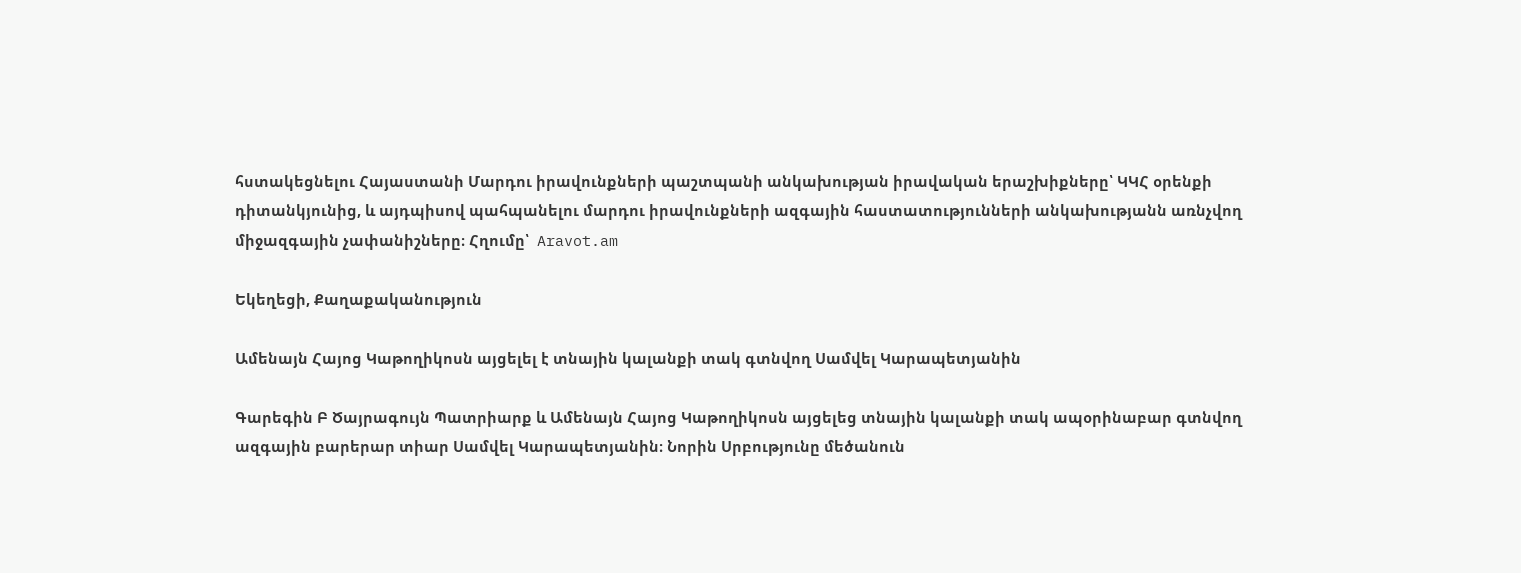հստակեցնելու Հայաստանի Մարդու իրավունքների պաշտպանի անկախության իրավական երաշխիքները՝ ԿԿՀ օրենքի դիտանկյունից, և այդպիսով պահպանելու մարդու իրավունքների ազգային հաստատությունների անկախությանն առնչվող միջազգային չափանիշները։ Հղումը՝  Aravot.am

Եկեղեցի, Քաղաքականություն

Ամենայն Հայոց Կաթողիկոսն այցելել է տնային կալանքի տակ գտնվող Սամվել Կարապետյանին

Գարեգին Բ Ծայրագույն Պատրիարք և Ամենայն Հայոց Կաթողիկոսն այցելեց տնային կալանքի տակ ապօրինաբար գտնվող ազգային բարերար տիար Սամվել Կարապետյանին։ Նորին Սրբությունը մեծանուն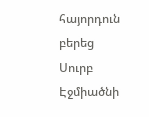հայորդուն բերեց Սուրբ Էջմիածնի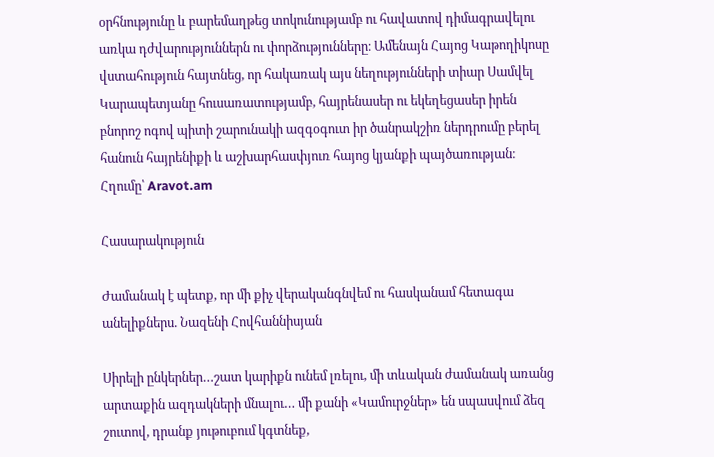օրհնությունը և բարեմաղթեց տոկունությամբ ու հավատով դիմագրավելու առկա դժվարություններն ու փորձությունները։ Ամենայն Հայոց Կաթողիկոսը վստահություն հայտնեց, որ հակառակ այս նեղությունների տիար Սամվել Կարապետյանը հուսառատությամբ, հայրենասեր ու եկեղեցասեր իրեն բնորոշ ոգով պիտի շարունակի ազգօգուտ իր ծանրակշիռ ներդրումը բերել հանուն հայրենիքի և աշխարհասփյուռ հայոց կյանքի պայծառության։ Հղումը՝ Aravot.am

Հասարակություն

Ժամանակ է պետք, որ մի քիչ վերականգնվեմ ու հասկանամ հետագա անելիքներս. Նազենի Հովհաննիսյան

Սիրելի ընկերներ…շատ կարիքն ունեմ լռելու, մի տևական ժամանակ առանց արտաքին ազդակների մնալու… մի քանի «Կամուրջներ» են սպասվում ձեզ շուտով, դրանք յութուբում կգտնեք,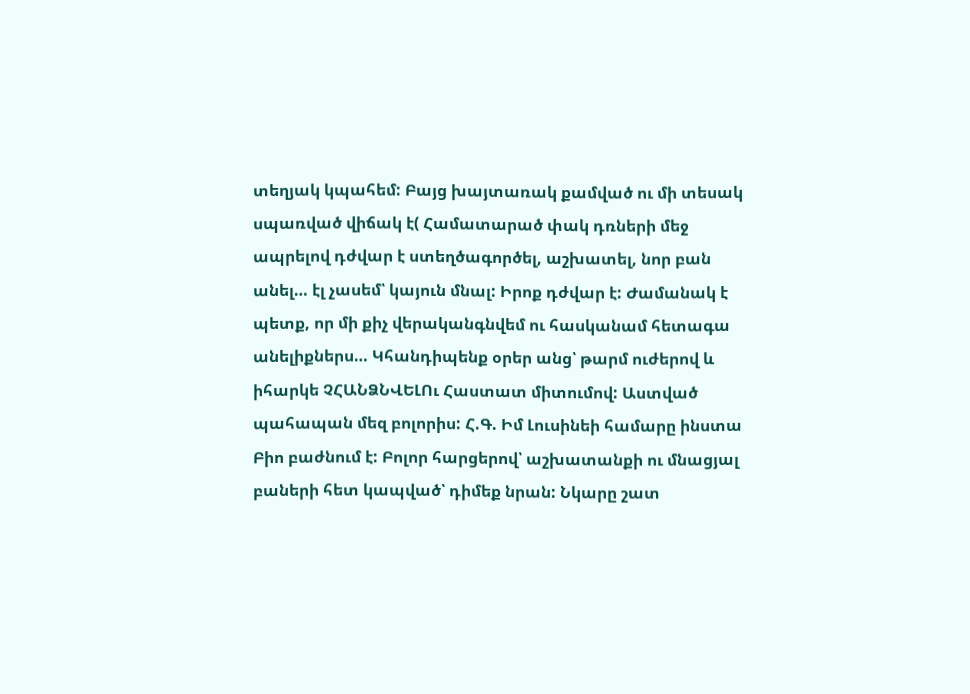տեղյակ կպահեմ: Բայց խայտառակ քամված ու մի տեսակ սպառված վիճակ է( Համատարած փակ դռների մեջ ապրելով դժվար է ստեղծագործել, աշխատել, նոր բան անել… էլ չասեմ՝ կայուն մնալ: Իրոք դժվար է: Ժամանակ է պետք, որ մի քիչ վերականգնվեմ ու հասկանամ հետագա անելիքներս… Կհանդիպենք օրեր անց՝ թարմ ուժերով և իհարկե ՉՀԱՆՁՆՎԵԼՈւ Հաստատ միտումով: Աստված պահապան մեզ բոլորիս: Հ.Գ. Իմ Լուսինեի համարը ինստա Բիո բաժնում է: Բոլոր հարցերով՝ աշխատանքի ու մնացյալ բաների հետ կապված՝ դիմեք նրան: Նկարը շատ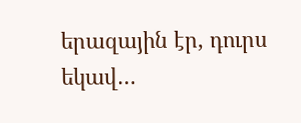երազային էր, դուրս եկավ…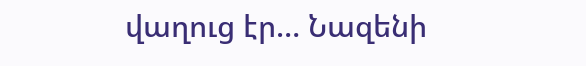վաղուց էր… Նազենի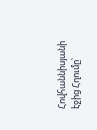Հովհաննիսյանի էջից Հղումը՝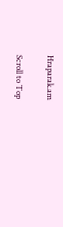Hraparak.am

Scroll to Top